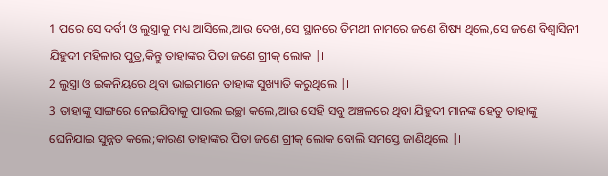1 ପରେ ସେ ଦର୍ବୀ ଓ ଲୁସ୍ତ୍ରାକୁ ମଧ୍ୟ ଆସିଲେ,ଆଉ ଦେଖ,ସେ ସ୍ଥାନରେ ତିମଥୀ ନାମରେ ଜଣେ ଶିଷ୍ୟ ଥିଲେ,ସେ ଜଣେ ବିଶ୍ୱାସିନୀ ଯିହୁଦୀ ମହିଳାର ପୁତ୍ର,କିନ୍ତୁ ତାହାଙ୍କର ପିତା ଜଣେ ଗ୍ରୀକ୍ ଲୋକ |।
2 ଲୁସ୍ତ୍ରା ଓ ଇକନିୟରେ ଥିବା ଭାଇମାନେ ତାହାଙ୍କ ସୁଖ୍ୟାତି କରୁଥିଲେ |।
3 ତାହାଙ୍କୁ ସାଙ୍ଗରେ ନେଇଯିବାକୁ ପାଉଲ ଇଚ୍ଛା କଲେ,ଆଉ ସେହି ସବୁ ଅଞ୍ଚଳରେ ଥିବା ଯିହୁଦୀ ମାନଙ୍କ ହେତୁ ତାହାଙ୍କୁ ଘେନିଯାଇ ସୁନ୍ନତ କଲେ;କାରଣ ତାହାଙ୍କର ପିତା ଜଣେ ଗ୍ରୀକ୍ ଲୋକ ବୋଲି ସମସ୍ତେ ଜାଣିଥିଲେ |।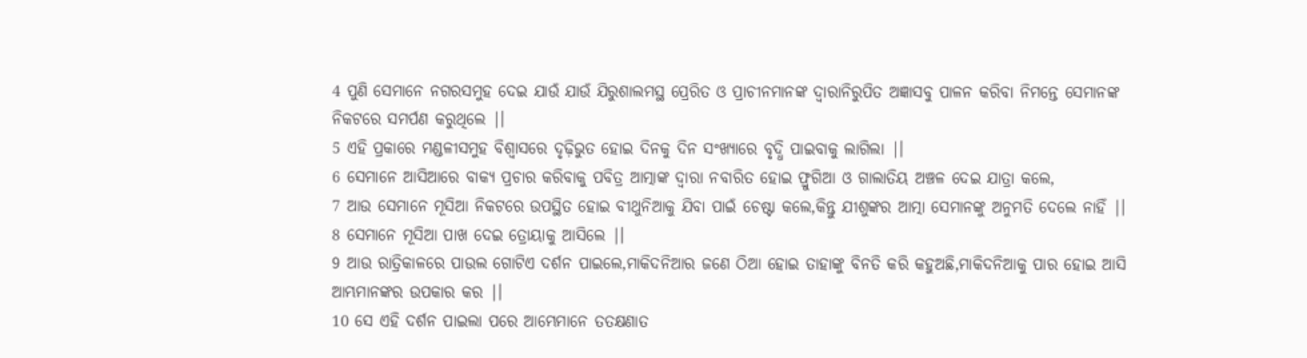4 ପୁଣି ସେମାନେ ନଗରସମୁହ ଦେଇ ଯାଉଁ ଯାଉଁ ଯିରୁଶାଲମସ୍ଥ ପ୍ରେରିତ ଓ ପ୍ରାଚୀନମାନଙ୍କ ଦ୍ୱାରାନିରୁପିତ ଅଜ୍ଞାସବୁ ପାଳନ କରିବା ନିମନ୍ତେ ସେମାନଙ୍କ ନିକଟରେ ସମର୍ପଣ କରୁଥିଲେ |।
5 ଏହି ପ୍ରକାରେ ମଣ୍ଡଳୀସମୁହ ବିଶ୍ୱାସରେ ଦୃଢ଼ିଭୁତ ହୋଇ ଦିନକୁ ଦିନ ସଂଖ୍ୟାରେ ବୃଦ୍ଧି ପାଇବାକୁ ଲାଗିଲା |।
6 ସେମାନେ ଆସିଆରେ ବାକ୍ୟ ପ୍ରଚାର କରିବାକୁ ପବିତ୍ର ଆତ୍ମାଙ୍କ ଦ୍ୱାରା ନବାରିତ ହୋଇ ଫ୍ରୁଗିଆ ଓ ଗାଲାତିୟ ଅଞ୍ଚଳ ଦେଇ ଯାତ୍ରା କଲେ,
7 ଆଉ ସେମାନେ ମୂସିଆ ନିକଟରେ ଉପସ୍ଥିତ ହୋଇ ବୀଥୁନିଆକୁ ଯିବା ପାଇଁ ଚେଷ୍ଟା କଲେ,କିନ୍ତୁ ଯୀଶୁଙ୍କର ଆତ୍ମା ସେମାନଙ୍କୁ ଅନୁମତି ଦେଲେ ନାହିଁ |।
8 ସେମାନେ ମୂସିଆ ପାଖ ଦେଇ ତ୍ରୋୟାକୁ ଆସିଲେ |।
9 ଆଉ ରାତ୍ରିକାଳରେ ପାଉଲ ଗୋଟିଏ ଦର୍ଶନ ପାଇଲେ,ମାକିଦନିଆର ଜଣେ ଠିଆ ହୋଇ ତାହାଙ୍କୁ ବିନତି କରି କହୁଅଛି,ମାକିଦନିଆକୁ ପାର ହୋଇ ଆସି ଆମ୍ଭମାନଙ୍କର ଉପକାର କର |।
10 ସେ ଏହି ଦର୍ଶନ ପାଇଲା ପରେ ଆମ୍ଭେମାନେ ତତକ୍ଷଣାତ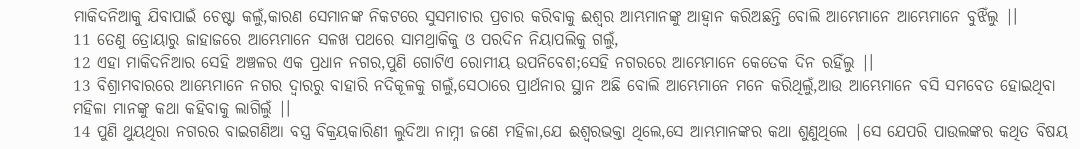ମାକିଦନିଆକୁ ଯିବାପାଇଁ ଚେଷ୍ଟା କଲୁଁ,କାରଣ ସେମାନଙ୍କ ନିକଟରେ ସୁସମାଚାର ପ୍ରଚାର କରିବାକୁ ଈଶ୍ୱର ଆମ୍ଭମାନଙ୍କୁ ଆହ୍ୱାନ କରିଅଛନ୍ତି ବୋଲି ଆମ୍ଭେମାନେ ଆମ୍ଭେମାନେ ବୁଝିଁଲୁ |।
11 ତେଣୁ ତ୍ରୋୟାରୁ ଜାହାଜରେ ଆମ୍ଭେମାନେ ସଳଖ ପଥରେ ସାମଥ୍ରାକିକୁ ଓ ପରଦିନ ନିୟାପଲିକୁ ଗଲୁଁ,
12 ଏହା ମାକିଦନିଆର ସେହି ଅଞ୍ଚଳର ଏକ ପ୍ରଧାନ ନଗର,ପୁଣି ଗୋଟିଏ ରୋମୀୟ ଉପନିବେଶ;ସେହି ନଗରରେ ଆମ୍ଭେମାନେ କେତେକ ଦିନ ରହିଁଲୁ |।
13 ବିଶ୍ରାମବାରରେ ଆମ୍ଭେମାନେ ନଗର ଦ୍ୱାରରୁ ବାହାରି ନଦିକୂଳକୁ ଗଲୁଁ,ସେଠାରେ ପ୍ରାର୍ଥନାର ସ୍ଥାନ ଅଛି ବୋଲି ଆମ୍ଭେମାନେ ମନେ କରିଥିଲୁଁ,ଆଉ ଆମ୍ଭେମାନେ ବସି ସମବେତ ହୋଇଥିବା ମହିଳା ମାନଙ୍କୁ କଥା କହିବାକୁ ଲାଗିଲୁଁ |।
14 ପୁଣି ଥୁୟଥିରା ନଗରର ବାଇଗଣିଆ ବସ୍ତ୍ର ବିକ୍ରୟକାରିଣୀ ଲୁଦିଆ ନାମ୍ନୀ ଜଣେ ମହିଳା,ଯେ ଈଶ୍ୱରଭକ୍ତା ଥିଲେ,ସେ ଆମ୍ଭମାନଙ୍କର କଥା ଶୁଣୁଥିଲେ |ସେ ଯେପରି ପାଉଲଙ୍କର କଥିତ ବିଷୟ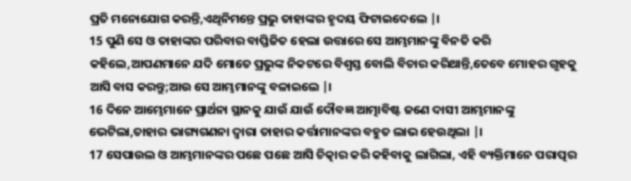ପ୍ରତି ମନୋଯୋଗ କରନ୍ତି,ଏଥିନିମନ୍ତେ ପ୍ରଭୁ ତାହାଙ୍କର ହୃଦୟ ଫିଟାଇଦେଲେ |।
15 ପୁଣି ସେ ଓ ତାହାଙ୍କର ପରିବାର ବାପ୍ତିଜିତ ହେଲା ଉତ୍ତାରେ ସେ ଆମ୍ଭମାନଙ୍କୁ ବିନତି କରି କହିଲେ,ଆପଣମାନେ ଯଦି ମୋତେ ପ୍ରଭୁଙ୍କ ନିକଟରେ ବିଶ୍ୱସ୍ତ ବୋଲି ବିଚାର କରିଥାନ୍ତି,ତେବେ ମୋହର ଗୃହକୁ ଆସି ବାସ କରନ୍ତୁ;ଆଉ ସେ ଆମ୍ଭମାନଙ୍କୁ ବଳାଇଲେ |।
16 ଦିନେ ଆମ୍ଭେମାନେ ପ୍ରାର୍ଥନା ସ୍ଥାନକୁ ଯାଉଁ ଯାଉଁ ଦୌବଜ୍ଞ ଆତ୍ମାବିଷ୍ଟ ଜଣେ ଦାସୀ ଆମ୍ଭମାନଙ୍କୁ ଭେଟିଲା,ତାହାର ଭାଗ୍ୟଗଣନା ଦ୍ୱାରା ତାହାର କର୍ତ୍ତାମାନଙ୍କର ବହୁତ ଲାଭ ହେଉଥିଲା |।
17 ସେପାଉଲ ଓ ଆମ୍ଭମାନଙ୍କର ପଛେ ପଛେ ଆସି ଚିତ୍କାର କରି କହିବାକୁ ଲାଗିଲା, ଏହି ବ୍ୟକ୍ତିମାନେ ପରାତ୍ପର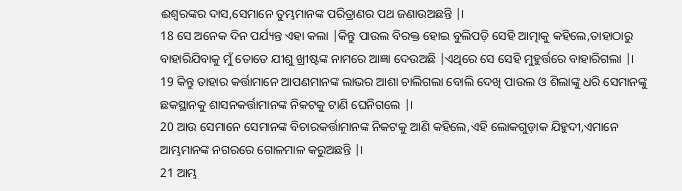ଈଶ୍ୱରଙ୍କର ଦାସ,ସେମାନେ ତୁମ୍ଭମାନଙ୍କ ପରିତ୍ରାଣର ପଥ ଜଣାଉଅଛନ୍ତି |।
18 ସେ ଅନେକ ଦିନ ପର୍ଯ୍ୟନ୍ତ ଏହା କଲା |କିନ୍ତୁ ପାଉଲ ବିରକ୍ତ ହୋଇ ବୁଲିପଡ଼ି ସେହି ଆତ୍ମାକୁ କହିଲେ,ତାହାଠାରୁ ବାହାରିଯିବାକୁ ମୁଁ ତୋତେ ଯୀଶୁ ଖ୍ରୀଷ୍ଟଙ୍କ ନାମରେ ଆଜ୍ଞା ଦେଉଅଛି |ଏଥିରେ ସେ ସେହି ମୁହୁର୍ତ୍ତରେ ବାହାରିଗଲା |।
19 କିନ୍ତୁ ତାହାର କର୍ତ୍ତାମାନେ ଆପଣମାନଙ୍କ ଲାଭର ଆଶା ଚାଲିଗଲା ବୋଲି ଦେଖି ପାଉଲ ଓ ଶିଲାଙ୍କୁ ଧରି ସେମାନଙ୍କୁ ଛକସ୍ଥାନକୁ ଶାସନକର୍ତ୍ତାମାନଙ୍କ ନିକଟକୁ ଟାଣି ଘେନିଗଲେ |।
20 ଆଉ ସେମାନେ ସେମାନଙ୍କ ବିଚାରକର୍ତ୍ତାମାନଙ୍କ ନିକଟକୁ ଆଣି କହିଲେ,ଏହି ଲୋକଗୁଡ଼ାକ ଯିହୁଦୀ,ଏମାନେ ଆମ୍ଭମାନଙ୍କ ନଗରରେ ଗୋଳମାଳ କରୁଅଛନ୍ତି |।
21 ଆମ୍ଭ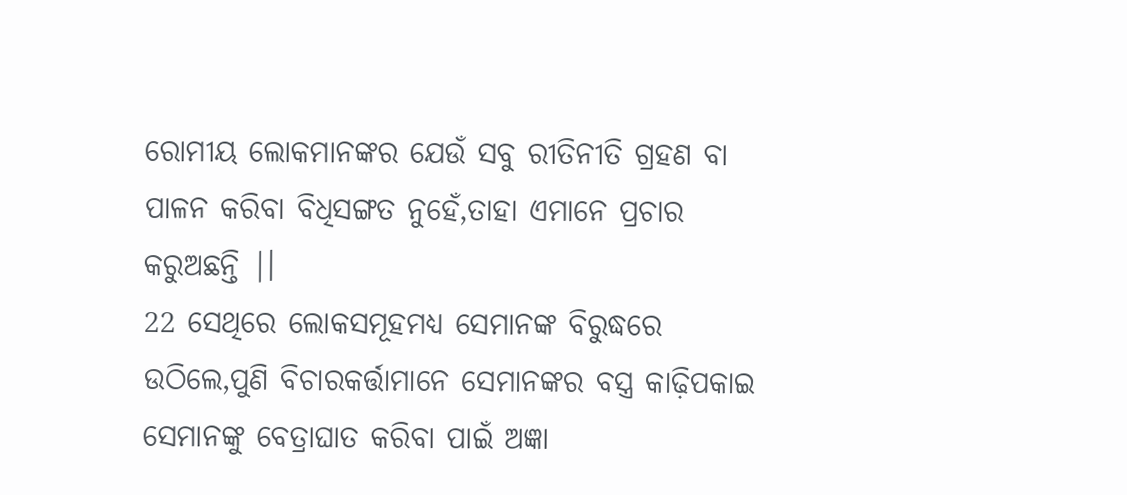ରୋମୀୟ ଲୋକମାନଙ୍କର ଯେଉଁ ସବୁ ରୀତିନୀତି ଗ୍ରହଣ ବା ପାଳନ କରିବା ବିଧିସଙ୍ଗତ ନୁହେଁ,ତାହା ଏମାନେ ପ୍ରଚାର କରୁଅଛନ୍ତି |।
22 ସେଥିରେ ଲୋକସମୂହମଧ୍ୟ ସେମାନଙ୍କ ବିରୁଦ୍ଧରେ ଉଠିଲେ,ପୁଣି ବିଚାରକର୍ତ୍ତାମାନେ ସେମାନଙ୍କର ବସ୍ତ୍ର କାଢ଼ିପକାଇ ସେମାନଙ୍କୁ ବେତ୍ରାଘାତ କରିବା ପାଇଁ ଅଜ୍ଞା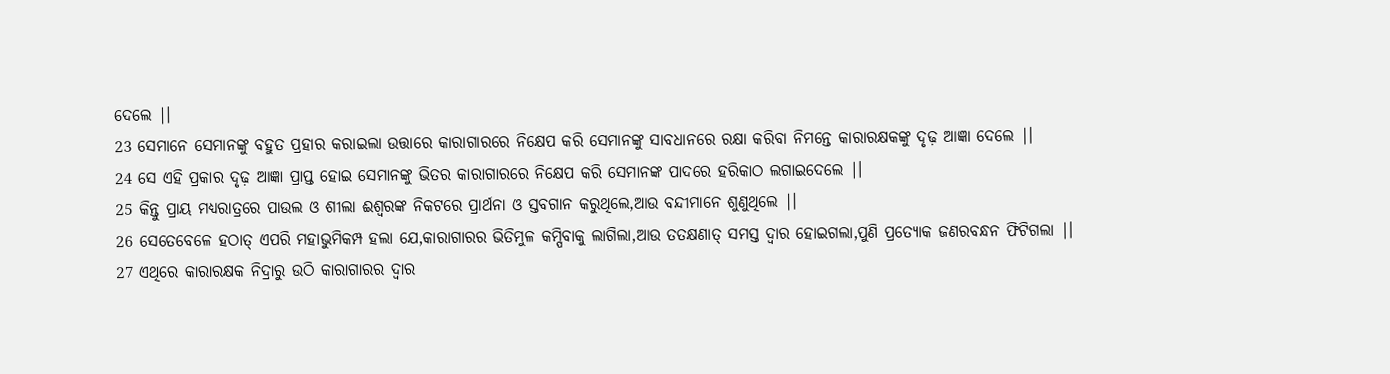ଦେଲେ |।
23 ସେମାନେ ସେମାନଙ୍କୁ ବହୁତ ପ୍ରହାର କରାଇଲା ଉତ୍ତାରେ କାରାଗାରରେ ନିକ୍ଷେପ କରି ସେମାନଙ୍କୁ ସାବଧାନରେ ରକ୍ଷା କରିବା ନିମନ୍ତେ କାରାରକ୍ଷକଙ୍କୁ ଦୃଢ଼ ଆଜ୍ଞା ଦେଲେ |।
24 ସେ ଏହି ପ୍ରକାର ଦୃଢ଼ ଆଜ୍ଞା ପ୍ରାପ୍ତ ହୋଇ ସେମାନଙ୍କୁ ଭିତର କାରାଗାରରେ ନିକ୍ଷେପ କରି ସେମାନଙ୍କ ପାଦରେ ହରିକାଠ ଲଗାଇଦେଲେ |।
25 କିନ୍ତୁ ପ୍ରାୟ ମଧ୍ୟରାତ୍ରରେ ପାଉଲ ଓ ଶୀଲା ଈଶ୍ୱରଙ୍କ ନିକଟରେ ପ୍ରାର୍ଥନା ଓ ସ୍ତବଗାନ କରୁଥିଲେ,ଆଉ ବନ୍ଦୀମାନେ ଶୁଣୁଥିଲେ |।
26 ସେତେବେଳେ ହଠାତ୍ ଏପରି ମହାଭୁମିକମ୍ପ ହଲା ଯେ,କାରାଗାରର ଭିତିମୁଳ କମ୍ପିବାକୁ ଲାଗିଲା,ଆଉ ତତକ୍ଷଣାତ୍ ସମସ୍ତ ଦ୍ୱାର ହୋଇଗଲା,ପୁଣି ପ୍ରତ୍ୟୋକ ଜଣରବନ୍ଧନ ଫିଟିଗଲା |।
27 ଏଥିରେ କାରାରକ୍ଷକ ନିଦ୍ରାରୁ ଉଠି କାରାଗାରର ଦ୍ୱାର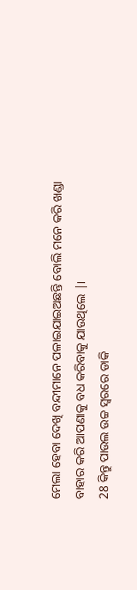ମେଲା ହେବା ଦେଖି ବନ୍ଦୀମାନେ ପଳାଇଯାଇଅଛନ୍ତି ବୋଲି ମନେ କରି ଖଣ୍ଡା ବାହାର କରି ଆପଣାକୁ ବଧ କରିବାକୁ ଯାଉଥିଲେ |।
28 କିନ୍ତୁ ପାଉଲ ଉଚ୍ଚ ସ୍ୱରରେ ଡାକି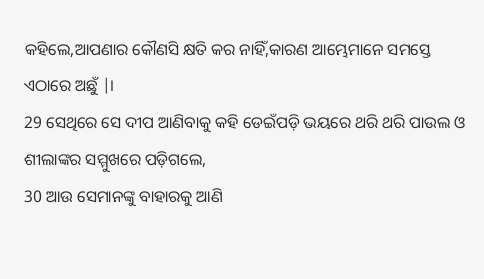କହିଲେ,ଆପଣାର କୌଣସି କ୍ଷତି କର ନାହିଁ,କାରଣ ଆମ୍ଭେମାନେ ସମସ୍ତେ ଏଠାରେ ଅଛୁଁ |।
29 ସେଥିରେ ସେ ଦୀପ ଆଣିବାକୁ କହି ଡେଇଁପଡ଼ି ଭୟରେ ଥରି ଥରି ପାଉଲ ଓ ଶୀଲାଙ୍କର ସମ୍ମୁଖରେ ପଡ଼ିଗଲେ,
30 ଆଉ ସେମାନଙ୍କୁ ବାହାରକୁ ଆଣି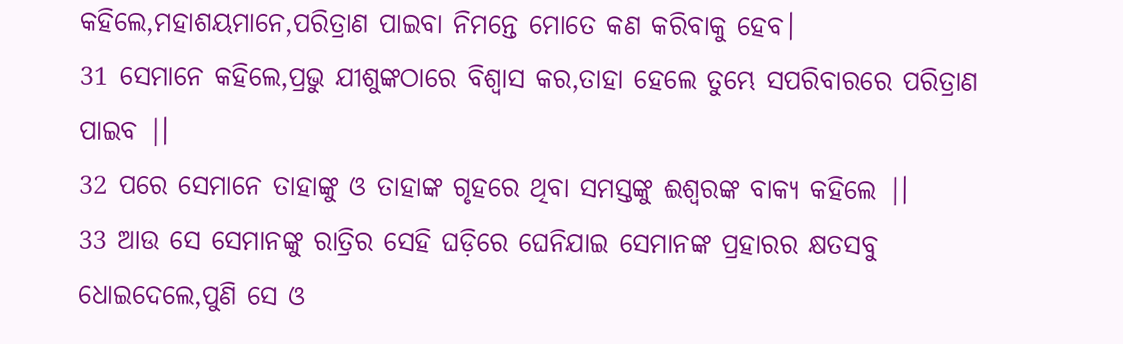କହିଲେ,ମହାଶୟମାନେ,ପରିତ୍ରାଣ ପାଇବା ନିମନ୍ତେ ମୋତେ କଣ କରିବାକୁ ହେବ।
31 ସେମାନେ କହିଲେ,ପ୍ରଭୁ ଯୀଶୁଙ୍କଠାରେ ବିଶ୍ୱାସ କର,ତାହା ହେଲେ ତୁମ୍ଭେ ସପରିବାରରେ ପରିତ୍ରାଣ ପାଇବ |।
32 ପରେ ସେମାନେ ତାହାଙ୍କୁ ଓ ତାହାଙ୍କ ଗୃହରେ ଥିବା ସମସ୍ତଙ୍କୁ ଈଶ୍ୱରଙ୍କ ବାକ୍ୟ କହିଲେ |।
33 ଆଉ ସେ ସେମାନଙ୍କୁ ରାତ୍ରିର ସେହି ଘଡ଼ିରେ ଘେନିଯାଇ ସେମାନଙ୍କ ପ୍ରହାରର କ୍ଷତସବୁ ଧୋଇଦେଲେ,ପୁଣି ସେ ଓ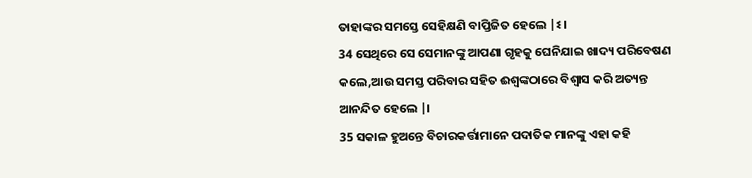ତାହାଙ୍କର ସମସ୍ତେ ସେହିକ୍ଷଣି ବାପ୍ତିଜିତ ହେଲେ |ଽ।
34 ସେଥିରେ ସେ ସେମାନଙ୍କୁ ଆପଣା ଗୃହକୁ ଘେନିଯାଇ ଖାଦ୍ୟ ପରିବେଷଣ କଲେ,ଆଉ ସମସ୍ତ ପରିବାର ସହିତ ଈଶ୍ୱଙ୍କଠାରେ ବିଶ୍ୱାସ କରି ଅତ୍ୟନ୍ତ ଆନନ୍ଦିତ ହେଲେ |।
35 ସକାଳ ହୁଅନ୍ତେ ବିଚାରକର୍ତ୍ତାମାନେ ପଦାତିକ ମାନଙ୍କୁ ଏହା କହି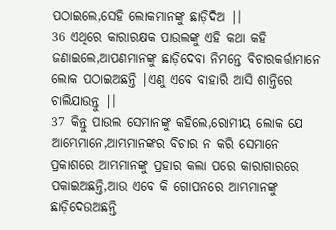ପଠାଇଲେ,ସେହି ଲୋକମାନଙ୍କୁ ଛାଡ଼ିଦିଅ |।
36 ଏଥିରେ କାରାରକ୍ଷକ ପାଉଲଙ୍କୁ ଏହି କଥା କହି ଜଣାଇଲେ,ଆପଣମାନଙ୍କୁ ଛାଡ଼ିଦେବା ନିମନ୍ତେ ବିଚାରକର୍ତ୍ତାମାନେ ଲୋକ ପଠାଇଅଛନ୍ତି |ଏଣୁ ଏବେ ବାହାରି ଆସି ଶାନ୍ତିରେ ଚାଲିଯାଉନ୍ତୁ |।
37 କିନ୍ତୁ ପାଉଲ ସେମାନଙ୍କୁ କହିଲେ,ରୋମୀୟ ଲୋକ ଯେ ଆମ୍ଭେମାନେ,ଆମ୍ଭମାନଙ୍କର ବିଚାର ନ କରି ସେମାନେ ପ୍ରକାଶରେ ଆମ୍ଭମାନଙ୍କୁ ପ୍ରହାର କଲା ପରେ କାରାଗାରରେ ପକାଇଅଛନ୍ତି,ଆଉ ଏବେ କି ଗୋପନରେ ଆମ୍ଭମାନଙ୍କୁ ଛାଡ଼ିଦେଉଅଛନ୍ତି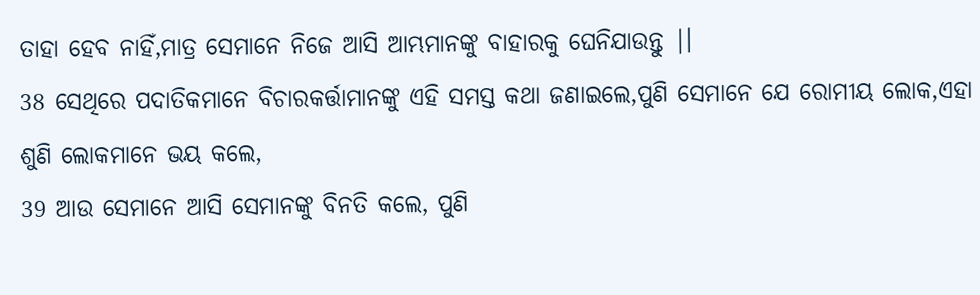ତାହା ହେବ ନାହିଁ,ମାତ୍ର ସେମାନେ ନିଜେ ଆସି ଆମ୍ଭମାନଙ୍କୁ ବାହାରକୁ ଘେନିଯାଉନ୍ତୁ |।
38 ସେଥିରେ ପଦାତିକମାନେ ବିଚାରକର୍ତ୍ତାମାନଙ୍କୁ ଏହି ସମସ୍ତ କଥା ଜଣାଇଲେ,ପୁଣି ସେମାନେ ଯେ ରୋମୀୟ ଲୋକ,ଏହା ଶୁଣି ଲୋକମାନେ ଭୟ କଲେ,
39 ଆଉ ସେମାନେ ଆସି ସେମାନଙ୍କୁ ବିନତି କଲେ, ପୁଣି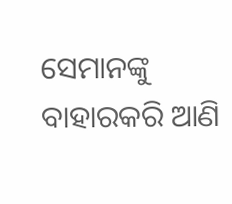ସେମାନଙ୍କୁ ବାହାରକରି ଆଣି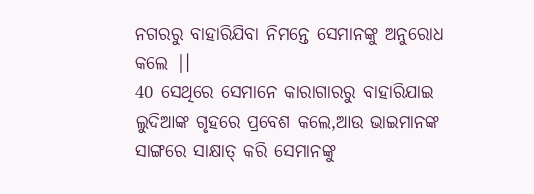ନଗରରୁ ବାହାରିଯିବା ନିମନ୍ତେ ସେମାନଙ୍କୁ ଅନୁରୋଧ କଲେ |।
40 ସେଥିରେ ସେମାନେ କାରାଗାରରୁ ବାହାରିଯାଇ ଲୁଦିଆଙ୍କ ଗୃହରେ ପ୍ରବେଶ କଲେ,ଆଉ ଭାଇମାନଙ୍କ ସାଙ୍ଗରେ ସାକ୍ଷାତ୍ କରି ସେମାନଙ୍କୁ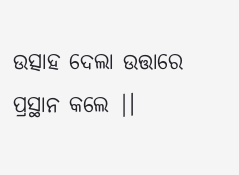ଉତ୍ସାହ ଦେଲା ଉତ୍ତାରେ ପ୍ରସ୍ଥାନ କଲେ |।